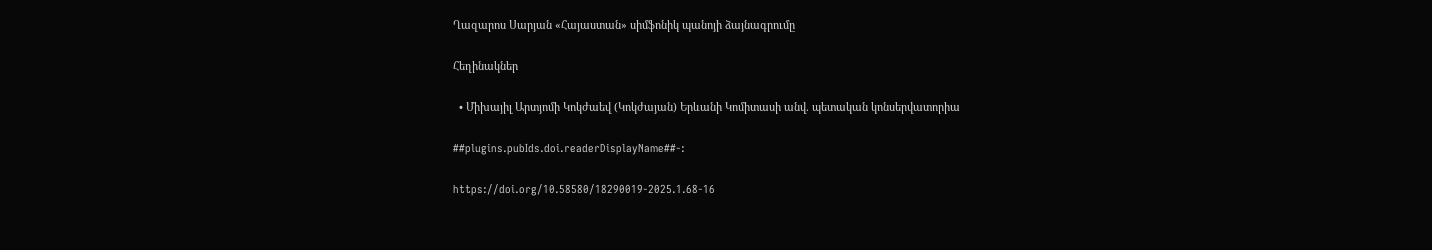Ղազարոս Սարյան «Հայաստան» սիմֆոնիկ պանոյի ձայնագրումը

Հեղինակներ

  • Միխայիլ Արտյոմի Կոկժաեվ (Կոկժայան) Երևանի Կոմիտասի անվ. պետական կոնսերվատորիա

##plugins.pubIds.doi.readerDisplayName##-:

https://doi.org/10.58580/18290019-2025.1.68-16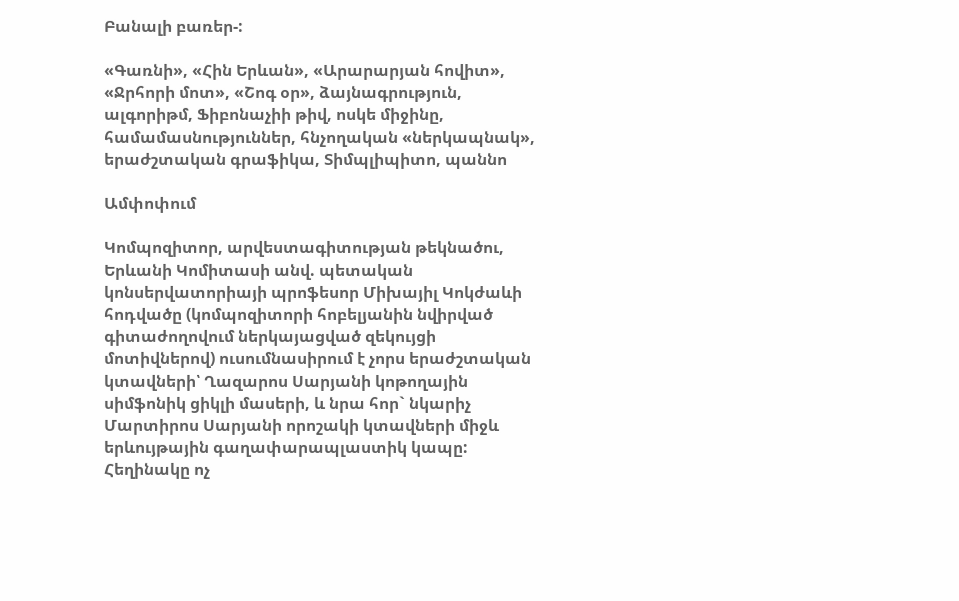Բանալի բառեր-:

«Գառնի», «Հին Երևան», «Արարարյան հովիտ», «Ջրհորի մոտ», «Շոգ օր», ձայնագրություն, ալգորիթմ, Ֆիբոնաչիի թիվ, ոսկե միջինը, համամասնություններ, հնչողական «ներկապնակ», երաժշտական գրաֆիկա, Տիմպլիպիտո, պաննո

Ամփոփում

Կոմպոզիտոր, արվեստագիտության թեկնածու, Երևանի Կոմիտասի անվ. պետական կոնսերվատորիայի պրոֆեսոր Միխայիլ Կոկժաևի հոդվածը (կոմպոզիտորի հոբելյանին նվիրված գիտաժողովում ներկայացված զեկույցի մոտիվներով) ուսումնասիրում է չորս երաժշտական կտավների՝ Ղազարոս Սարյանի կոթողային սիմֆոնիկ ցիկլի մասերի, և նրա հոր` նկարիչ Մարտիրոս Սարյանի որոշակի կտավների միջև երևույթային գաղափարապլաստիկ կապը: Հեղինակը ոչ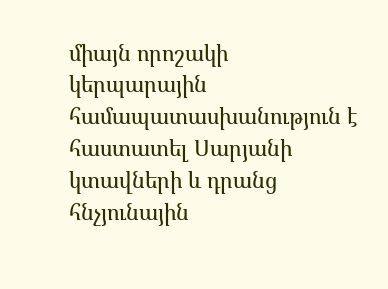միայն որոշակի կերպարային համապատասխանություն է հաստատել Սարյանի կտավների և դրանց հնչյունային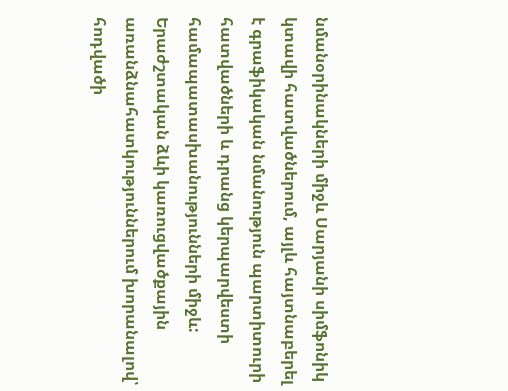նմանօրինակների միջև Սարյանի սիմֆոնիկ կտավի հատվածներում, այլև հայտնաբերել է գրաֆիկական նմանություն պարտիտուրի հատվածների և դրանց կերպարվեստի համապատասխանությունների միջև: Երաժշտական ձևի կառուցվածքային առանձնահատկություններում խորանալով՝ հոդվածի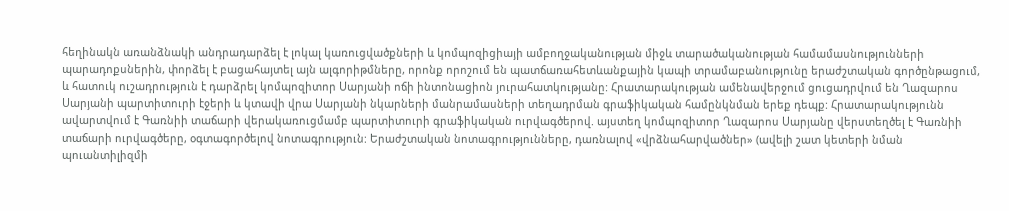հեղինակն առանձնակի անդրադարձել է լոկալ կառուցվածքների և կոմպոզիցիայի ամբողջականության միջև տարածականության համամասնությունների պարադոքսներին, փորձել է բացահայտել այն ալգորիթմները, որոնք որոշում են պատճառահետևանքային կապի տրամաբանությունը երաժշտական գործընթացում, և հատուկ ուշադրություն է դարձրել կոմպոզիտոր Սարյանի ոճի ինտոնացիոն յուրահատկությանը: Հրատարակության ամենավերջում ցուցադրվում են Ղազարոս Սարյանի պարտիտուրի էջերի և կտավի վրա Սարյանի նկարների մանրամասների տեղադրման գրաֆիկական համընկնման երեք դեպք: Հրատարակությունն ավարտվում է Գառնիի տաճարի վերակառուցմամբ պարտիտուրի գրաֆիկական ուրվագծերով. այստեղ կոմպոզիտոր Ղազարոս Սարյանը վերստեղծել է Գառնիի տաճարի ուրվագծերը, օգտագործելով նոտագրություն: Երաժշտական նոտագրությունները, դառնալով «վրձնահարվածներ» (ավելի շատ կետերի նման պուանտիլիզմի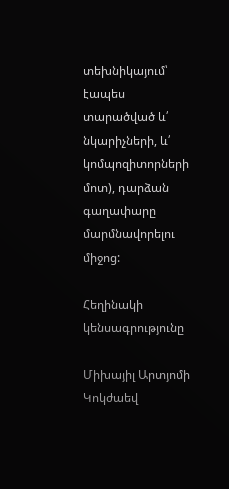տեխնիկայում՝ էապես տարածված և՛ նկարիչների, և՛ կոմպոզիտորների մոտ), դարձան գաղափարը մարմնավորելու միջոց:

Հեղինակի կենսագրությունը

Միխայիլ Արտյոմի Կոկժաեվ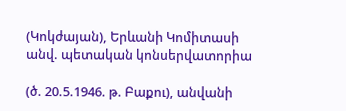(Կոկժայան), Երևանի Կոմիտասի անվ. պետական կոնսերվատորիա

(ծ. 20.5.1946. թ. Բաքու), անվանի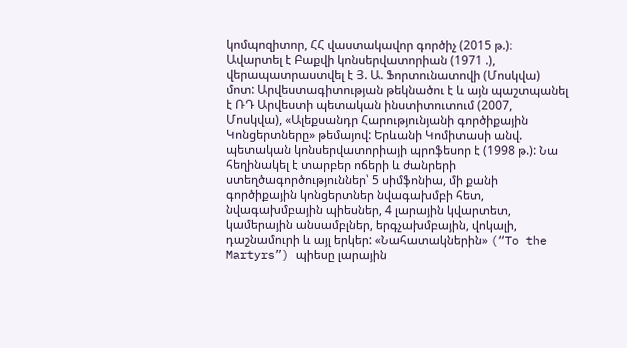կոմպոզիտոր, ՀՀ վաստակավոր գործիչ (2015 թ.)։ Ավարտել է Բաքվի կոնսերվատորիան (1971 .), վերապատրաստվել է Յ. Ա. Ֆորտունատովի (Մոսկվա) մոտ: Արվեստագիտության թեկնածու է և այն պաշտպանել է ՌԴ Արվեստի պետական ինստիտուտում (2007, Մոսկվա), «Ալեքսանդր Հարությունյանի գործիքային Կոնցերտները» թեմայով: Երևանի Կոմիտասի անվ. պետական կոնսերվատորիայի պրոֆեսոր է (1998 թ.): Նա հեղինակել է տարբեր ոճերի և ժանրերի ստեղծագործություններ՝ 5 սիմֆոնիա, մի քանի գործիքային կոնցերտներ նվագախմբի հետ, նվագախմբային պիեսներ, 4 լարային կվարտետ, կամերային անսամբլներ, երգչախմբային, վոկալի, դաշնամուրի և այլ երկեր: «Նահատակներին» (“To the Martyrs”) պիեսը լարային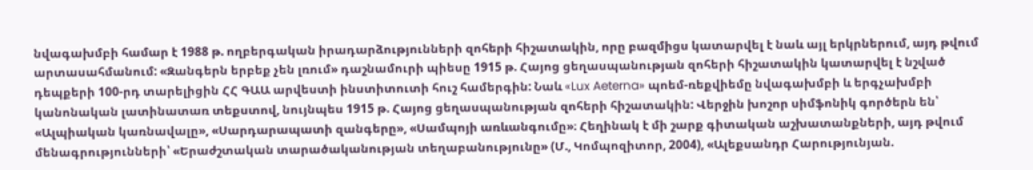նվագախմբի համար է 1988 թ. ողբերգական իրադարձությունների զոհերի հիշատակին, որը բազմիցս կատարվել է նաև այլ երկրներում, այդ թվում արտասահմանում: «Զանգերն երբեք չեն լռում» դաշնամուրի պիեսը 1915 թ. Հայոց ցեղասպանության զոհերի հիշատակին կատարվել է նշված դեպքերի 100-րդ տարելիցին ՀՀ ԳԱԱ արվեստի ինստիտուտի հուշ համերգին: Նաև «Lux Aeterna» պոեմ-ռեքվիեմը նվագախմբի և երգչախմբի կանոնական լատինատառ տեքստով, նույնպես 1915 թ. Հայոց ցեղասպանության զոհերի հիշատակին: Վերջին խոշոր սիմֆոնիկ գործերն են՝ «Ալպիական կառնավալը», «Սարդարապատի զանգերը», «Սամպոյի առևանգումը»։ Հեղինակ է մի շարք գիտական աշխատանքների, այդ թվում մենագրությունների՝ «Երաժշտական տարածականության տեղաբանությունը» (Մ., Կոմպոզիտոր, 2004), «Ալեքսանդր Հարությունյան.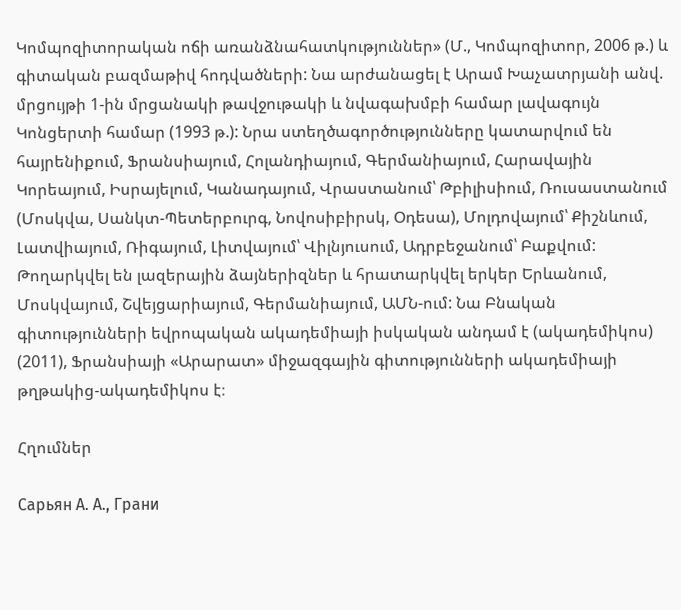Կոմպոզիտորական ոճի առանձնահատկություններ» (Մ., Կոմպոզիտոր, 2006 թ.) և գիտական բազմաթիվ հոդվածների: Նա արժանացել է Արամ Խաչատրյանի անվ. մրցույթի 1-ին մրցանակի թավջութակի և նվագախմբի համար լավագույն Կոնցերտի համար (1993 թ.): Նրա ստեղծագործությունները կատարվում են հայրենիքում, Ֆրանսիայում, Հոլանդիայում, Գերմանիայում, Հարավային Կորեայում, Իսրայելում, Կանադայում, Վրաստանում՝ Թբիլիսիում, Ռուսաստանում (Մոսկվա, Սանկտ-Պետերբուրգ, Նովոսիբիրսկ, Օդեսա), Մոլդովայում՝ Քիշնևում, Լատվիայում, Ռիգայում, Լիտվայում՝ Վիլնյուսում, Ադրբեջանում՝ Բաքվում: Թողարկվել են լազերային ձայներիզներ և հրատարկվել երկեր Երևանում, Մոսկվայում, Շվեյցարիայում, Գերմանիայում, ԱՄՆ-ում: Նա Բնական գիտությունների եվրոպական ակադեմիայի իսկական անդամ է (ակադեմիկոս) (2011), Ֆրանսիայի «Արարատ» միջազգային գիտությունների ակադեմիայի թղթակից-ակադեմիկոս է։

Հղումներ

Сарьян А. А., Грани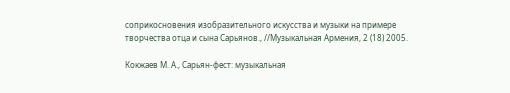соприкосновения изобразительного искусства и музыки на примере творчества отца и сына Сарьянов., //Музыкальная Армения, 2 (18) 2005.

Кокжаев М. А., Сарьян-фест: музыкальная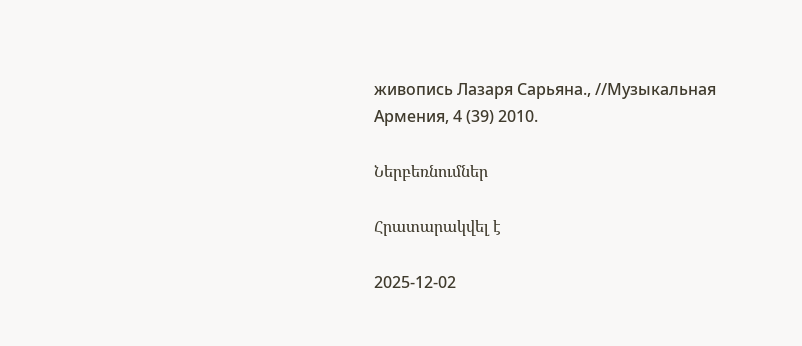живопись Лазаря Сарьяна., //Музыкальная Армения, 4 (39) 2010.

Ներբեռնումներ

Հրատարակվել է

2025-12-02